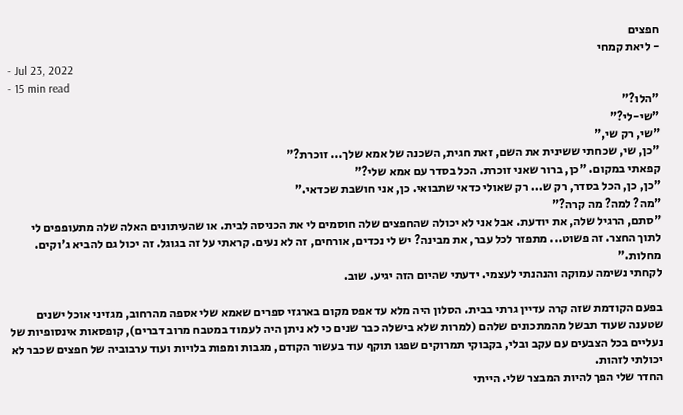חפצים
- ליאת קמחי
- Jul 23, 2022
- 15 min read
"הלו?"
"שי-לי?"
"שי, רק שי,"
"כן, שי, שכחתי ששינית את השם, זאת חגית, השכנה של אמא שלך... זוכרת?"
קפאתי במקום. "כן, ברור שאני זוכרת. הכל בסדר עם אמא שלי?"
"כן, כן, הכל בסדר, רק ש... רק שאולי כדאי שתבואי. כן, אני חושבת שכדאי."
"מה? למה? מה קרה?"
"סתם, הרגיל שלה, את יודעת. אבל אני לא יכולה שהחפצים שלה חוסמים לי את הכניסה לבית. או שהעיתונים האלה שלה מתעופפים לי לתוך החצר. זה פשוט... מתפזר לכל עבר, את מבינה? יש לי נכדים, אורחים, זה לא נעים. קראתי על זה בגוגל. זה יכול גם להביא ג'וקים. מחלות."
לקחתי נשימה עמוקה והנהנתי לעצמי. ידעתי שהיום הזה יגיע. שוב.

בפעם הקודמת שזה קרה עדיין גרתי בבית. הסלון היה מלא עד אפס מקום בארגזי ספרים שאמא שלי אספה מהרחוב, מגזיני אוכל ישנים שטענה שעוד תבשל מהמתכונים שלהם (למרות שלא בישלה כבר שנים כי לא ניתן היה לעמוד במטבח מרוב דברים), קופסאות אינסופיות של נעליים בכל הצבעים עם עקב ובלי, בקבוקי תמרוקים שפגו תוקף עוד בעשור הקודם, מגבות ומפות בלויות ועוד ערבוביה של חפצים שכבר לא יכולתי לזהות.
החדר שלי הפך להיות המבצר שלי. הייתי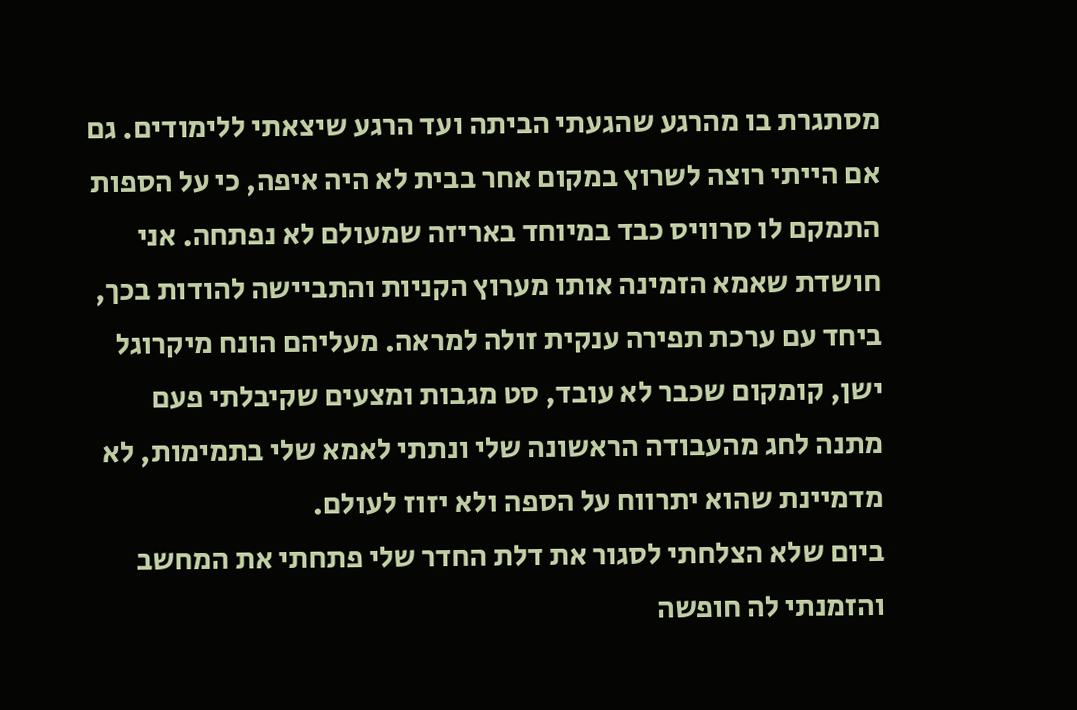מסתגרת בו מהרגע שהגעתי הביתה ועד הרגע שיצאתי ללימודים. גם אם הייתי רוצה לשרוץ במקום אחר בבית לא היה איפה, כי על הספות התמקם לו סרוויס כבד במיוחד באריזה שמעולם לא נפתחה. אני חושדת שאמא הזמינה אותו מערוץ הקניות והתביישה להודות בכך, ביחד עם ערכת תפירה ענקית זולה למראה. מעליהם הונח מיקרוגל ישן, קומקום שכבר לא עובד, סט מגבות ומצעים שקיבלתי פעם מתנה לחג מהעבודה הראשונה שלי ונתתי לאמא שלי בתמימות, לא מדמיינת שהוא יתרווח על הספה ולא יזוז לעולם.
ביום שלא הצלחתי לסגור את דלת החדר שלי פתחתי את המחשב והזמנתי לה חופשה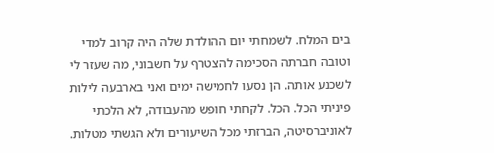בים המלח. לשמחתי יום ההולדת שלה היה קרוב למדי וטובה חברתה הסכימה להצטרף על חשבוני, מה שעזר לי לשכנע אותה. הן נסעו לחמישה ימים ואני בארבעה לילות פיניתי הכל. הכל. לקחתי חופש מהעבודה, לא הלכתי לאוניברסיטה, הברזתי מכל השיעורים ולא הגשתי מטלות.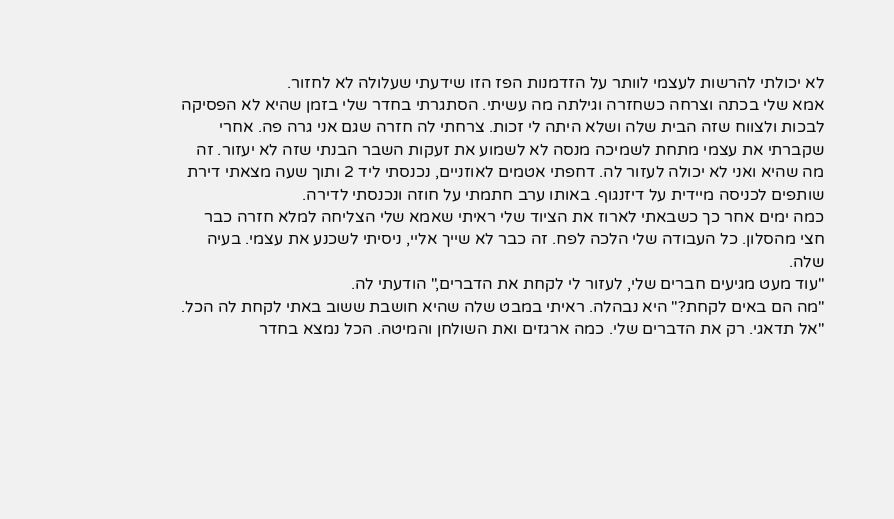לא יכולתי להרשות לעצמי לוותר על הזדמנות הפז הזו שידעתי שעלולה לא לחזור.
אמא שלי בכתה וצרחה כשחזרה וגילתה מה עשיתי. הסתגרתי בחדר שלי בזמן שהיא לא הפסיקה לבכות ולצווח שזה הבית שלה ושלא היתה לי זכות. צרחתי לה חזרה שגם אני גרה פה. אחרי שקברתי את עצמי מתחת לשמיכה מנסה לא לשמוע את זעקות השבר הבנתי שזה לא יעזור. זה מה שהיא ואני לא יכולה לעזור לה. דחפתי אטמים לאוזניים, נכנסתי ליד 2 ותוך שעה מצאתי דירת שותפים לכניסה מיידית על דיזנגוף. באותו ערב חתמתי על חוזה ונכנסתי לדירה.
כמה ימים אחר כך כשבאתי לארוז את הציוד שלי ראיתי שאמא שלי הצליחה למלא חזרה כבר חצי מהסלון. כל העבודה שלי הלכה לפח. זה כבר לא שייך אליי, ניסיתי לשכנע את עצמי. בעיה שלה.
"עוד מעט מגיעים חברים שלי, לעזור לי לקחת את הדברים," הודעתי לה.
"מה הם באים לקחת?" היא נבהלה. ראיתי במבט שלה שהיא חושבת ששוב באתי לקחת לה הכל.
"אל תדאגי. רק את הדברים שלי. כמה ארגזים ואת השולחן והמיטה. הכל נמצא בחדר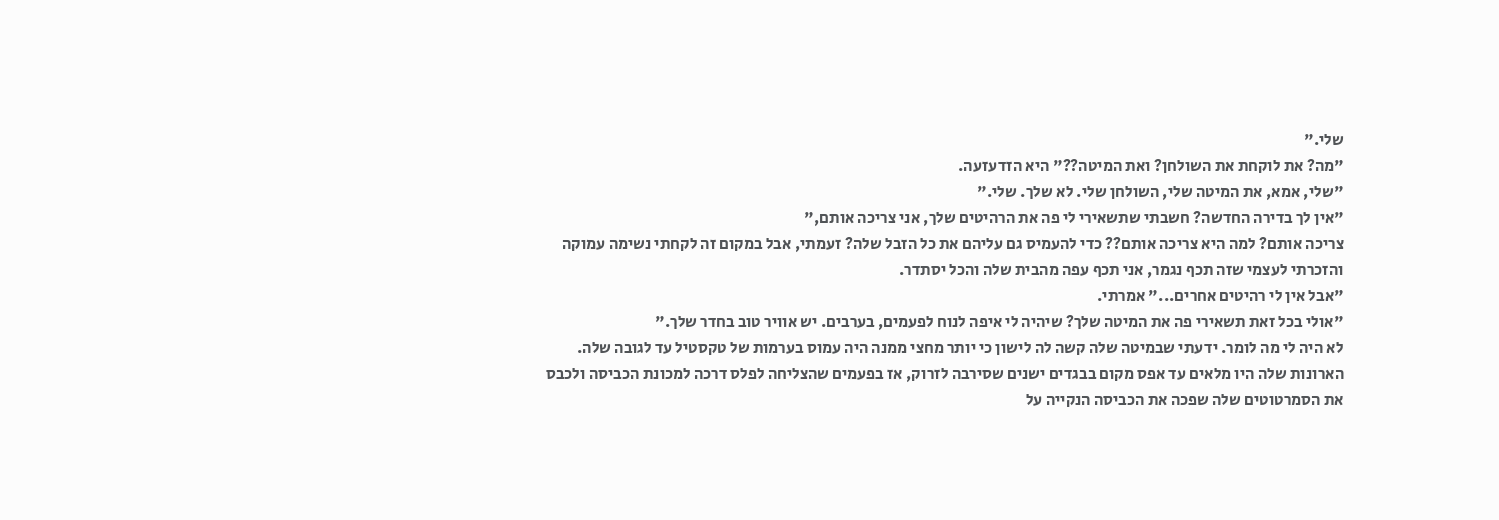שלי."
"מה? את לוקחת את השולחן? ואת המיטה??" היא הזדעזעה.
"שלי, אמא, את המיטה שלי, השולחן שלי. לא שלך. שלי."
"אין לך בדירה החדשה? חשבתי שתשאירי לי פה את הרהיטים שלך, אני צריכה אותם,"
צריכה אותם? למה היא צריכה אותם?? כדי להעמיס גם עליהם את כל הזבל שלה? זעמתי, אבל במקום זה לקחתי נשימה עמוקה והזכרתי לעצמי שזה תכף נגמר, אני תכף עפה מהבית שלה והכל יסתדר.
"אבל אין לי רהיטים אחרים..." אמרתי.
"אולי בכל זאת תשאירי פה את המיטה שלך? שיהיה לי איפה לנוח לפעמים, בערבים. יש אוויר טוב בחדר שלך."
לא היה לי מה לומר. ידעתי שבמיטה שלה קשה לה לישון כי יותר מחצי ממנה היה עמוס בערמות של טקסטיל עד לגובה שלה. הארונות שלה היו מלאים עד אפס מקום בבגדים ישנים שסירבה לזרוק, אז בפעמים שהצליחה לפלס דרכה למכונת הכביסה ולכבס את הסמרטוטים שלה שפכה את הכביסה הנקייה על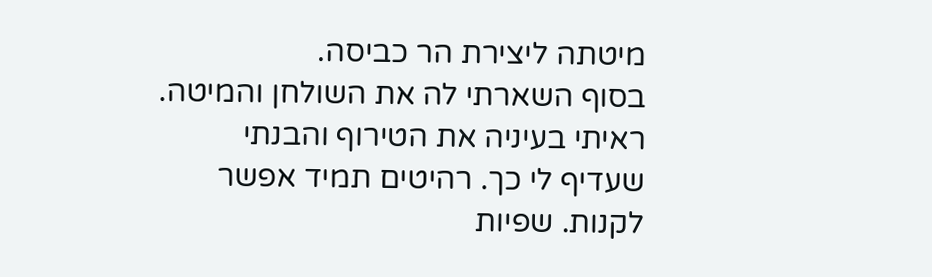מיטתה ליצירת הר כביסה.
בסוף השארתי לה את השולחן והמיטה. ראיתי בעיניה את הטירוף והבנתי שעדיף לי כך. רהיטים תמיד אפשר לקנות. שפיות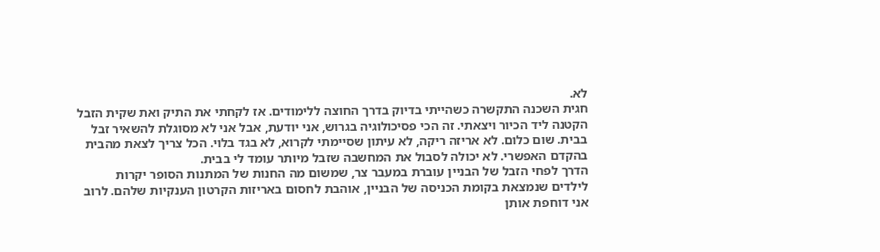לא.
חגית השכנה התקשרה כשהייתי בדיוק בדרך החוצה ללימודים. אז לקחתי את התיק ואת שקית הזבל הקטנה ליד הכיור ויצאתי. זה הכי פסיכולוגיה בגרוש, אני יודעת, אבל אני לא מסוגלת להשאיר זבל בבית. שום כלום. לא אריזה ריקה, לא עיתון שסיימתי לקרוא, לא בגד בלוי. הכל צריך לצאת מהבית בהקדם האפשרי. לא יכולה לסבול את המחשבה שזבל מיותר עומד לי בבית.
הדרך לפחי הזבל של הבניין עוברת במעבר צר, שמשום מה החנות של המתנות הסופר יקרות לילדים שנמצאת בקומת הכניסה של הבניין, אוהבת לחסום באריזות הקרטון הענקיות שלהם. לרוב אני דוחפת אותן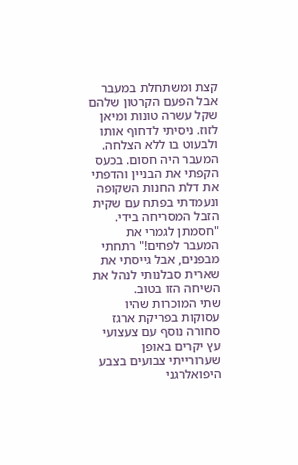קצת ומשתחלת במעבר אבל הפעם הקרטון שלהם שקל עשרה טונות ומיאן לזוז. ניסיתי לדחוף אותו ולבעוט בו ללא הצלחה. המעבר היה חסום. בכעס הקפתי את הבניין והדפתי את דלת החנות השקופה ונעמדתי בפתח עם שקית הזבל המסריחה בידי.
"חסמתן לגמרי את המעבר לפחים!" רתחתי מבפנים, אבל גייסתי את שארית סבלנותי לנהל את השיחה הזו בטוב.
שתי המוכרות שהיו עסוקות בפריקת ארגז סחורה נוסף עם צעצועי עץ יקרים באופן שערורייתי צבועים בצבע היפואלרגני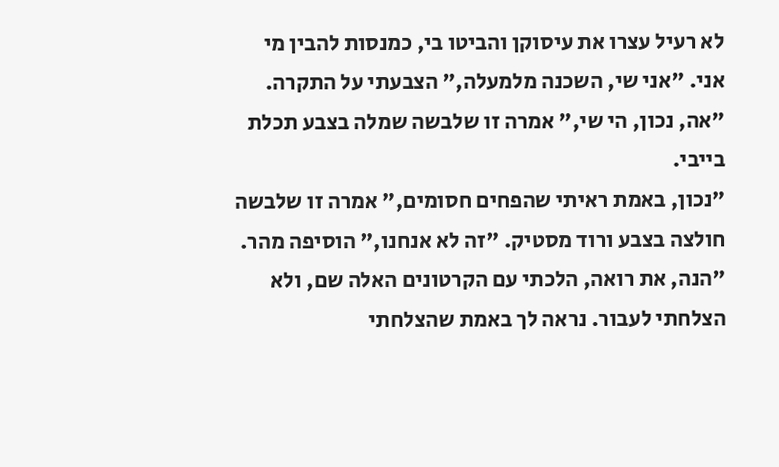לא רעיל עצרו את עיסוקן והביטו בי, כמנסות להבין מי אני. "אני שי, השכנה מלמעלה," הצבעתי על התקרה.
"אה, נכון, הי שי," אמרה זו שלבשה שמלה בצבע תכלת בייבי.
"נכון, באמת ראיתי שהפחים חסומים," אמרה זו שלבשה חולצה בצבע ורוד מסטיק. "זה לא אנחנו," הוסיפה מהר. "הנה, את רואה, הלכתי עם הקרטונים האלה שם, ולא הצלחתי לעבור. נראה לך באמת שהצלחתי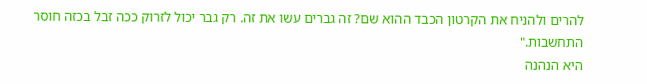להרים ולהניח את הקרטון הכבד ההוא שם? זה גברים עשו את זה. רק גבר יכול לזרוק ככה זבל בכזה חוסר התחשבות."
היא הנהנה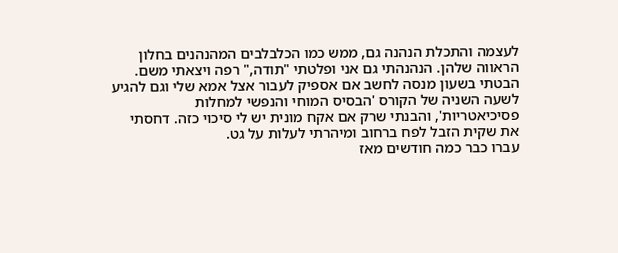לעצמה והתכלת הנהנה גם, ממש כמו הכלבלבים המהנהנים בחלון הראווה שלהן. הנהנהתי גם אני ופלטתי "תודה," רפה ויצאתי משם.
הבטתי בשעון מנסה לחשב אם אספיק לעבור אצל אמא שלי וגם להגיע לשעה השניה של הקורס 'הבסיס המוחי והנפשי למחלות פסיכיאטריות', והבנתי שרק אם אקח מונית יש לי סיכוי כזה. דחסתי את שקית הזבל לפח ברחוב ומיהרתי לעלות על גט.
עברו כבר כמה חודשים מאז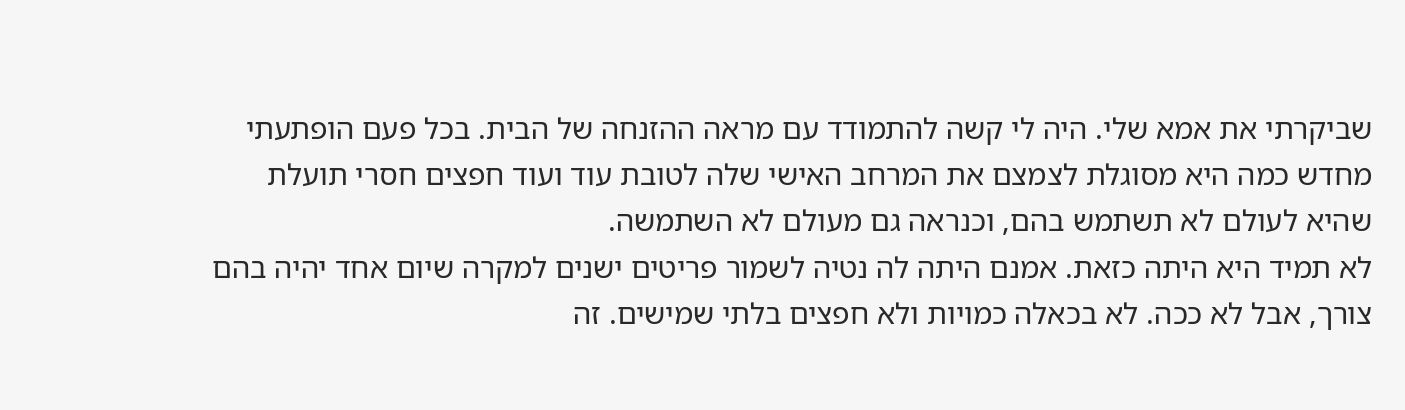שביקרתי את אמא שלי. היה לי קשה להתמודד עם מראה ההזנחה של הבית. בכל פעם הופתעתי מחדש כמה היא מסוגלת לצמצם את המרחב האישי שלה לטובת עוד ועוד חפצים חסרי תועלת שהיא לעולם לא תשתמש בהם, וכנראה גם מעולם לא השתמשה.
לא תמיד היא היתה כזאת. אמנם היתה לה נטיה לשמור פריטים ישנים למקרה שיום אחד יהיה בהם צורך, אבל לא ככה. לא בכאלה כמויות ולא חפצים בלתי שמישים. זה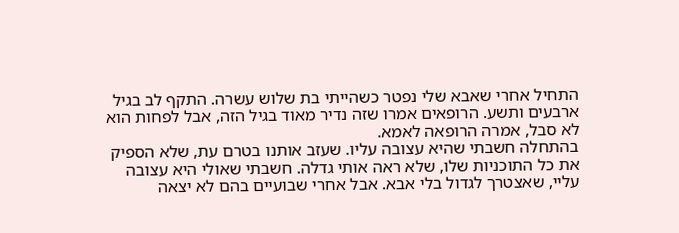התחיל אחרי שאבא שלי נפטר כשהייתי בת שלוש עשרה. התקף לב בגיל ארבעים ותשע. הרופאים אמרו שזה נדיר מאוד בגיל הזה, אבל לפחות הוא לא סבל, אמרה הרופאה לאמא.
בהתחלה חשבתי שהיא עצובה עליו. שעזב אותנו בטרם עת, שלא הספיק את כל התוכניות שלו, שלא ראה אותי גדלה. חשבתי שאולי היא עצובה עליי, שאצטרך לגדול בלי אבא. אבל אחרי שבועיים בהם לא יצאה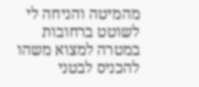מהמיטה והניחה לי לשוטט ברחובות במטרה למצוא משהו להכניס לבטני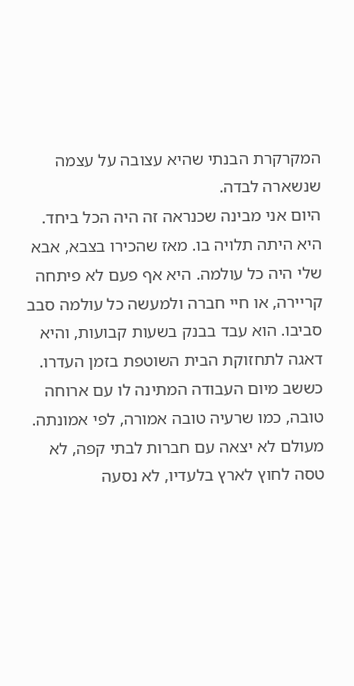המקרקרת הבנתי שהיא עצובה על עצמה שנשארה לבדה.
היום אני מבינה שכנראה זה היה הכל ביחד. היא היתה תלויה בו. מאז שהכירו בצבא, אבא שלי היה כל עולמה. היא אף פעם לא פיתחה קריירה, או חיי חברה ולמעשה כל עולמה סבב סביבו. הוא עבד בבנק בשעות קבועות, והיא דאגה לתחזוקת הבית השוטפת בזמן העדרו. כששב מיום העבודה המתינה לו עם ארוחה טובה, כמו שרעיה טובה אמורה, לפי אמונתה. מעולם לא יצאה עם חברות לבתי קפה, לא טסה לחוץ לארץ בלעדיו, לא נסעה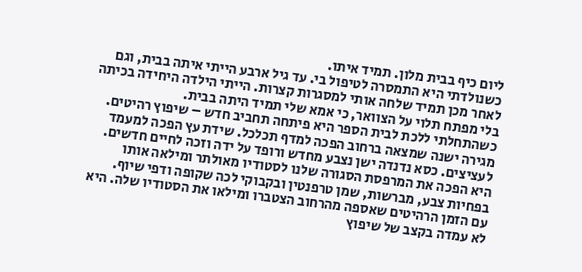ליום כיף בבית מלון. תמיד איתו.
כשנולדתי היא התמסרה לטיפול בי. עד גיל ארבע הייתי איתה בבית, וגם לאחר מכן תמיד שלחה אותי למסגרות קצרות. הייתי הילדה היחידה בכיתה בלי מפתח תלוי על הצוואר, כי אמא שלי תמיד היתה בבית.
כשהתחלתי ללכת לבית הספר היא פיתחה תחביב חדש – שיפוץ רהיטים. מגירה ישנה שמצאה ברחוב הפכה למדף תכלכל. שידת עץ הפכה למעמד לעציצים. כסא נדנדה ישן נצבע מחדש ורופד על ידה וזכה לחיים חדשים. היא הפכה את המרפסת הסגורה שלנו לסטודיו מאולתר ומילאה אותו בפחיות צבע, מברשות, שמן טרפנטין ובקבוקי לכה שקופה ודפי שיוף.
עם הזמן הרהיטים שאספה מהרחוב הצטברו ומילאו את הסטודיו שלה. היא לא עמדה בקצב של שיפוץ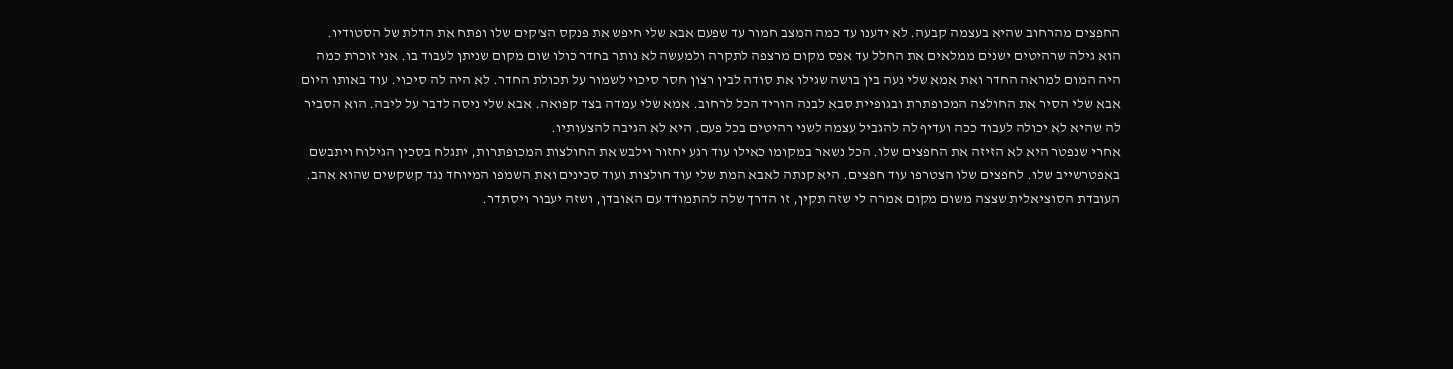החפצים מהרחוב שהיא בעצמה קבעה. לא ידענו עד כמה המצב חמור עד שפעם אבא שלי חיפש את פנקס הצ'קים שלו ופתח את הדלת של הסטודיו.
הוא גילה שרהיטים ישנים ממלאים את החלל עד אפס מקום מרצפה לתקרה ולמעשה לא נותר בחדר כולו שום מקום שניתן לעבוד בו. אני זוכרת כמה היה המום למראה החדר ואת אמא שלי נעה בין בושה שגילו את סודה לבין רצון חסר סיכוי לשמור על תכולת החדר. לא היה לה סיכוי. עוד באותו היום אבא שלי הסיר את החולצה המכופתרת ובגופיית סבא לבנה הוריד הכל לרחוב. אמא שלי עמדה בצד קפואה. אבא שלי ניסה לדבר על ליבה. הוא הסביר לה שהיא לא יכולה לעבוד ככה ועדיף לה להגביל עצמה לשני רהיטים בכל פעם. היא לא הגיבה להצעותיו.
אחרי שנפטר היא לא הזיזה את החפצים שלו. הכל נשאר במקומו כאילו עוד רגע יחזור וילבש את החולצות המכופתרות, יתגלח בסכין הגילוח ויתבשם באפטרשייב שלו. לחפצים שלו הצטרפו עוד חפצים. היא קנתה לאבא המת שלי עוד חולצות ועוד סכינים ואת השמפו המיוחד נגד קשקשים שהוא אהב.
העובדת הסוציאלית שצצה משום מקום אמרה לי שזה תקין, זו הדרך שלה להתמודד עם האובדן, ושזה יעבור ויסתדר.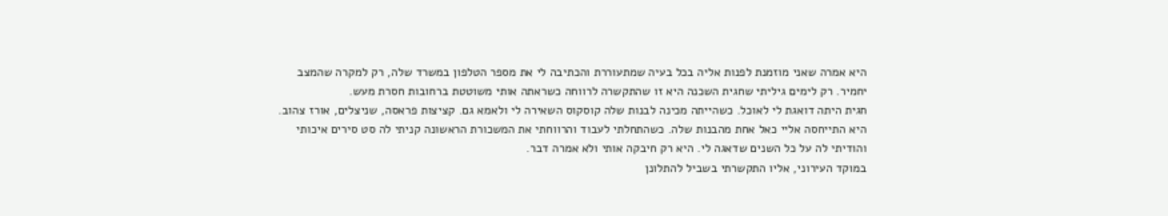היא אמרה שאני מוזמנת לפנות אליה בכל בעיה שמתעוררת והכתיבה לי את מספר הטלפון במשרד שלה, רק למקרה שהמצב יחמיר. רק לימים גיליתי שחגית השכנה היא זו שהתקשרה לרווחה כשראתה אותי משוטטת ברחובות חסרת מעש.
חגית היתה דואגת לי לאוכל. כשהייתה מכינה לבנות שלה קוסקוס השאירה לי ולאמא גם. קציצות פראסה, שניצלים, אורז צהוב. היא התייחסה אליי כאל אחת מהבנות שלה. כשהתחלתי לעבוד והרווחתי את המשכורת הראשונה קניתי לה סט סירים איכותי והודיתי לה על כל השנים שדאגה לי. היא רק חיבקה אותי ולא אמרה דבר.
במוקד העירוני, אליו התקשרתי בשביל להתלונן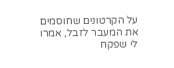על הקרטונים שחוסמים את המעבר לזבל, אמרו לי שפקח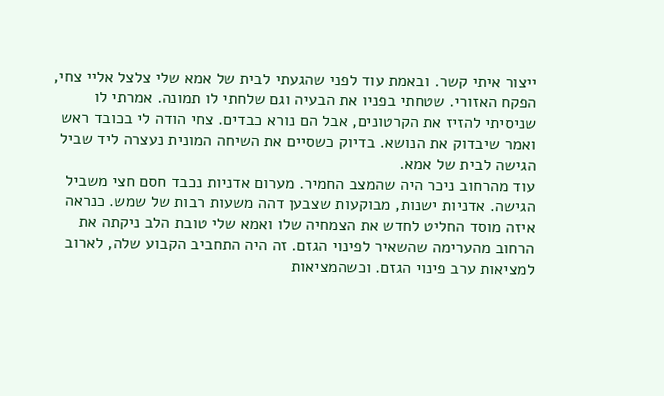ייצור איתי קשר. ובאמת עוד לפני שהגעתי לבית של אמא שלי צלצל אליי צחי, הפקח האזורי. שטחתי בפניו את הבעיה וגם שלחתי לו תמונה. אמרתי לו שניסיתי להזיז את הקרטונים, אבל הם נורא כבדים. צחי הודה לי בכובד ראש ואמר שיבדוק את הנושא. בדיוק כשסיים את השיחה המונית נעצרה ליד שביל הגישה לבית של אמא.
עוד מהרחוב ניכר היה שהמצב החמיר. מערום אדניות נכבד חסם חצי משביל הגישה. אדניות ישנות, מבוקעות שצבען דהה משעות רבות של שמש. כנראה איזה מוסד החליט לחדש את הצמחיה שלו ואמא שלי טובת הלב ניקתה את הרחוב מהערימה שהשאיר לפינוי הגזם. זה היה התחביב הקבוע שלה, לארוב למציאות ערב פינוי הגזם. וכשהמציאות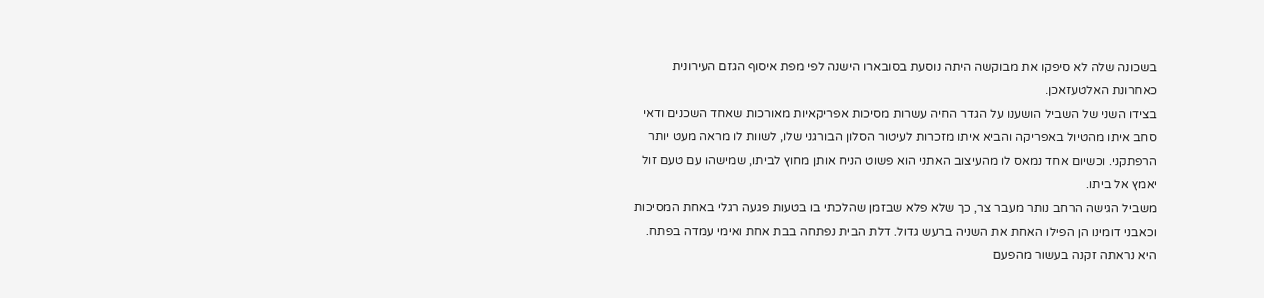בשכונה שלה לא סיפקו את מבוקשה היתה נוסעת בסובארו הישנה לפי מפת איסוף הגזם העירונית כאחרונת האלטעזאכן.
בצידו השני של השביל הושענו על הגדר החיה עשרות מסיכות אפריקאיות מאורכות שאחד השכנים ודאי סחב איתו מהטיול באפריקה והביא איתו מזכרות לעיטור הסלון הבורגני שלו, לשוות לו מראה מעט יותר הרפתקני. וכשיום אחד נמאס לו מהעיצוב האתני הוא פשוט הניח אותן מחוץ לביתו, שמישהו עם טעם זול יאמץ אל ביתו.
משביל הגישה הרחב נותר מעבר צר, כך שלא פלא שבזמן שהלכתי בו בטעות פגעה רגלי באחת המסיכות וכאבני דומינו הן הפילו האחת את השניה ברעש גדול. דלת הבית נפתחה בבת אחת ואימי עמדה בפתח. היא נראתה זקנה בעשור מהפעם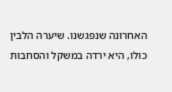האחרונה שנפגשנו. שיערה הלבין כולו, היא ירדה במשקל והסחבות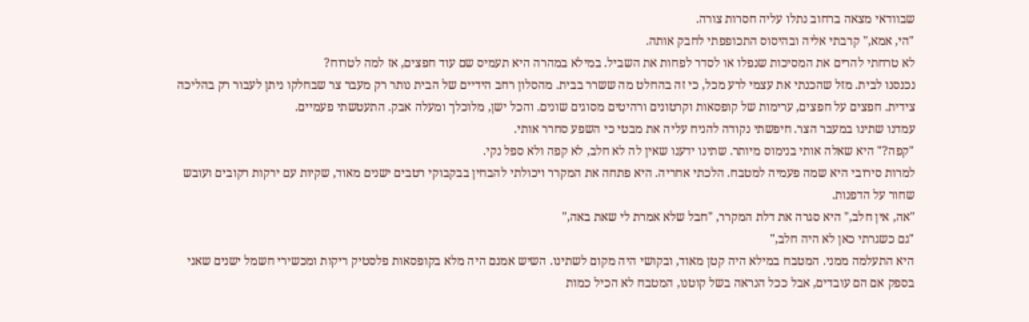שבוודאי מצאה ברחוב נתלו עליה חסרות צורה.
"הי, אמא," קרבתי אליה ובהיסוס התכופפתי לחבק אותה.
לא טרחתי להרים את המסיכות שנפלו או לסדר לפחות את השביל. במילא במהרה היא תעמיס שם עוד חפצים, אז למה לטרוח?
נכנסנו לבית. מזל שהכנתי את עצמי לרע מכל, כי זה בהחלט מה ששרר בבית. מהסלון רחב הידיים של הבית נותר רק מעבר צר שבחלקו ניתן לעבור רק בהליכה צידית. חפצים על חפצים, ערימות של קופסאות וקרטונים ורהיטים מסוגים שונים. והכל ישן, מלוכלך ומעלה אבק. התעטשתי פעמיים.
עמדנו שתינו במעבר הצר. חיפשתי נקודה להניח עליה את מבטי כי השפע סחרר אותי.
"קפה?" היא שאלה אותי בנימוס מיותר. שתינו ידענו שאין לה לא חלב, לא קפה ולא ספל נקי.
למרות סירובי היא שמה פעמיה למטבח. הלכתי אחריה. היא פתחה את המקרר ויכולתי להבחין בבקבוקי רטבים ישנים מאוד, שקיות עם ירקות רקובים ועובש שחור על הדפנות.
"אה, אין חלב," היא סגרה את דלת המקרר, "חבל שלא אמרת לי שאת באה,"
"גם כשגרתי כאן לא היה חלב,"
היא התעלמה ממני. המטבח במילא היה קטן מאוד, ובקושי היה מקום לשתינו. השיש אמנם היה מלא בקופסאות פלסטיק ריקות ומכשירי חשמל ישנים שאני בספק אם הם עובדים, אבל ככל הנראה בשל קוטנו, המטבח לא הכיל כמות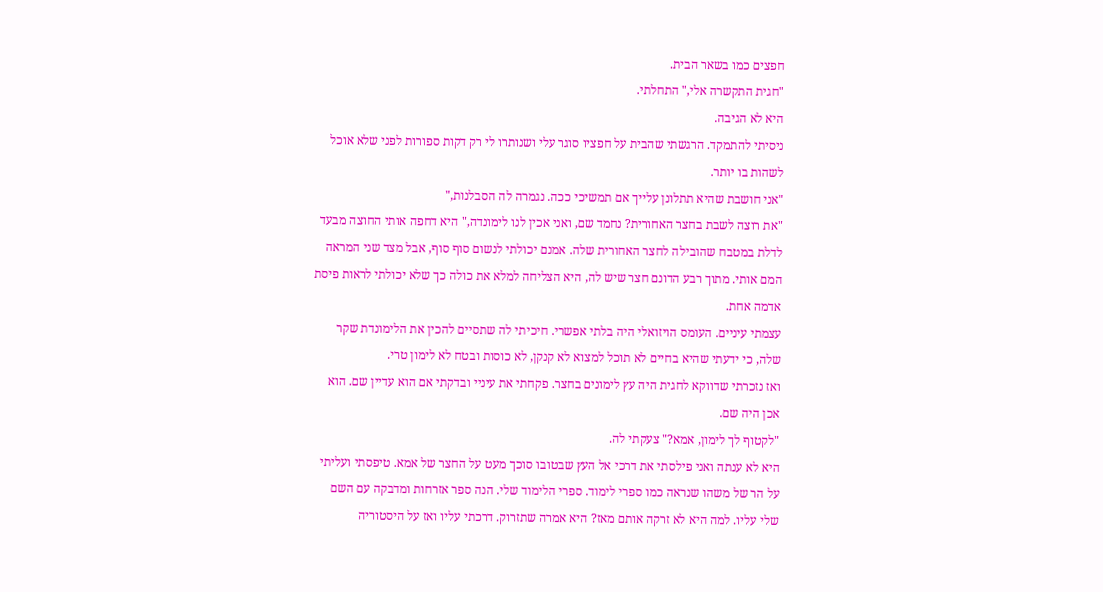חפצים כמו בשאר הבית.
"חגית התקשרה אלי," התחלתי.
היא לא הגיבה.
ניסיתי להתמקד. הרגשתי שהבית על חפציו סוגר עלי ושנותרו לי רק דקות ספורות לפני שלא אוכל לשהות בו יותר.
"אני חושבת שהיא תתלונן עלייך אם תמשיכי ככה. נגמרה לה הסבלנות,"
"את רוצה לשבת בחצר האחורית? נחמד שם, ואני אכין לנו לימונדה," היא דחפה אותי החוצה מבעד לדלת במטבח שהובילה לחצר האחורית שלה. אמנם יכולתי לנשום סוף סוף, אבל מצד שני המראה המם אותי. מתוך רבע הדונם חצר שיש לה, היא הצליחה למלא את כולה כך שלא יכולתי לראות פיסת אדמה אחת.
עצמתי עיניים. העומס הויזואלי היה בלתי אפשרי. חיכיתי לה שתסיים להכין את הלימונדת שקר שלה, כי ידעתי שהיא בחיים לא תוכל למצוא לא קנקן, לא כוסות ובטח לא לימון טרי.
ואז נזכרתי שדווקא לחגית היה עץ לימונים בחצר. פקחתי את עיניי ובדקתי אם הוא עדיין שם. הוא אכן היה שם.
"לקטוף לך לימון, אמא?" צעקתי לה.
היא לא ענתה ואני פילסתי את דרכי אל העץ שבטובו סוכך מעט על החצר של אמא. טיפסתי ועליתי על הר של משהו שנראה כמו ספרי לימוד. ספרי הלימוד שלי. הנה ספר אזרחות ומדבקה עם השם שלי עליו. למה היא לא זרקה אותם מאז? היא אמרה שתזרוק. דרכתי עליו ואז על היסטוריה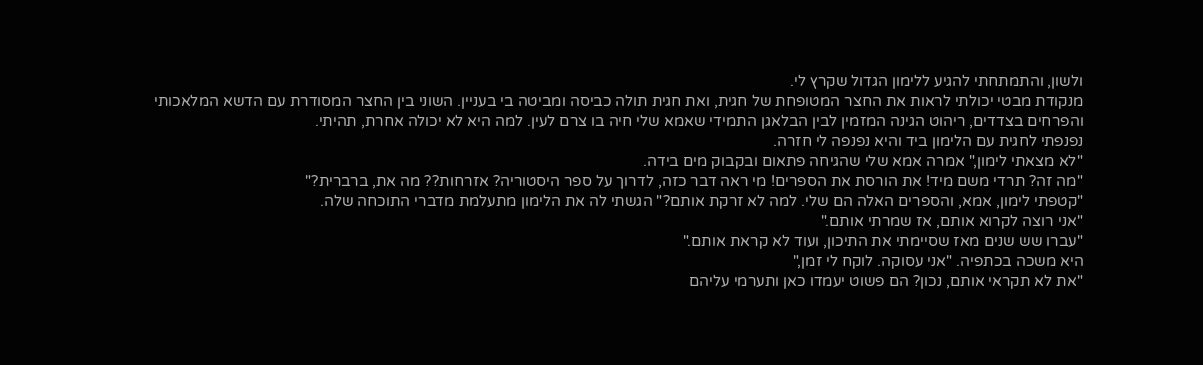ולשון, והתמתחתי להגיע ללימון הגדול שקרץ לי.
מנקודת מבטי יכולתי לראות את החצר המטופחת של חגית, ואת חגית תולה כביסה ומביטה בי בעניין. השוני בין החצר המסודרת עם הדשא המלאכותי והפרחים בצדדים, ריהוט הגינה המזמין לבין הבלאגן התמידי שאמא שלי חיה בו צרם לעין. למה היא לא יכולה אחרת, תהיתי.
נפנפתי לחגית עם הלימון ביד והיא נפנפה לי חזרה.
"לא מצאתי לימון," אמרה אמא שלי שהגיחה פתאום ובקבוק מים בידה.
"מה זה? תרדי משם מיד! את הורסת את הספרים! מי ראה דבר כזה, לדרוך על ספר היסטוריה? אזרחות?? מה את, ברברית?"
"קטפתי לימון, אמא, והספרים האלה הם שלי. למה לא זרקת אותם?" הגשתי לה את הלימון מתעלמת מדברי התוכחה שלה.
"אני רוצה לקרוא אותם, אז שמרתי אותם."
"עברו שש שנים מאז שסיימתי את התיכון, ועוד לא קראת אותם."
היא משכה בכתפיה. "אני עסוקה. לוקח לי זמן,"
"את לא תקראי אותם, נכון? הם פשוט יעמדו כאן ותערמי עליהם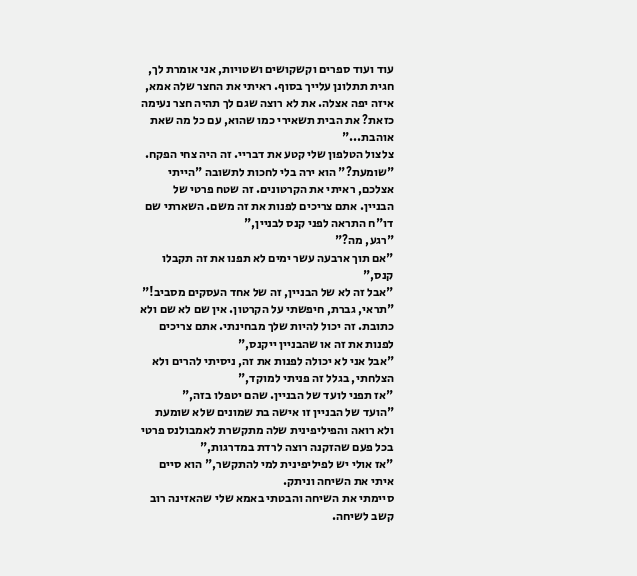עוד ועוד ספרים וקשקושים ושטויות, אני אומרת לך, חגית תתלונן עלייך בסוף. ראיתי את החצר שלה אמא, איזה יפה אצלה. את לא רוצה שגם לך תהיה חצר נעימה כזאת? את הבית תשאירי כמו שהוא, עם כל מה שאת אוהבת..."
צלצול הטלפון שלי קטע את דבריי. זה היה צחי הפקח.
"שומעת?" הוא ירה בלי לחכות לתשובה "הייתי אצלכם, ראיתי את הקרטונים. זה שטח פרטי של הבניין. אתם צריכים לפנות את זה משם. השארתי שם דו"ח התראה לפני קנס לבניין,"
"רגע, מה?"
"אם תוך ארבעה עשר ימים לא תפנו את זה תקבלו קנס,"
"אבל זה לא של הבניין, זה של אחד העסקים מסביב!"
"תראי, גברת, חיפשתי על הקרטון. אין שם לא שם ולא כתובת. זה יכול להיות שלך מבחינתי. אתם צריכים לפנות את זה או שהבניין ייקנס,"
"אבל אני לא יכולה לפנות את זה, ניסיתי להרים ולא הצלחתי, בגלל זה פניתי למוקד,"
"אז תפני לועד של הבניין. שהם יטפלו בזה,"
"הועד של הבניין זו אישה בת שמונים שלא שומעת ולא רואה והפיליפינית שלה מתקשרת לאמבולנס פרטי בכל פעם שהזקנה רוצה לרדת במדרגות,"
"אז אולי יש לפיליפינית למי להתקשר," הוא סיים איתי את השיחה וניתק.
סיימתי את השיחה והבטתי באמא שלי שהאזינה רוב קשב לשיחה.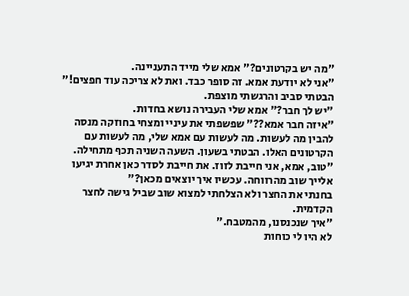"מה יש בקרטונים?" אמא שלי מייד התעניינה.
"אני לא יודעת אמא. זה סופר כבד. ואת לא צריכה עוד חפצים!" הבטתי סביב והרגשתי מוצפת.
"יש לך חבר?" אמא שלי העבירה נושא בחדות.
"איזה חבר אמא??" שפשפתי את עיניי ומצחי בחוזקה מנסה להבין מה לעשות. מה לעשות עם אמא שלי, מה לעשות עם הקרטונים האלו. הבטתי בשעון. השעה השניה תכף מתחילה.
"טוב, אמא, אני חייבת לזוז. את חייבת לסדר כאן אחרת יגיעו אלייך שוב מהרווחה. עכשיו איך יוצאים מכאן?"
בחנתי את החצר ולא הצלחתי למצוא שוב שביל גישה לחצר הקדמית.
"איך שנכנסנו, מהמטבח."
לא היו לי כוחות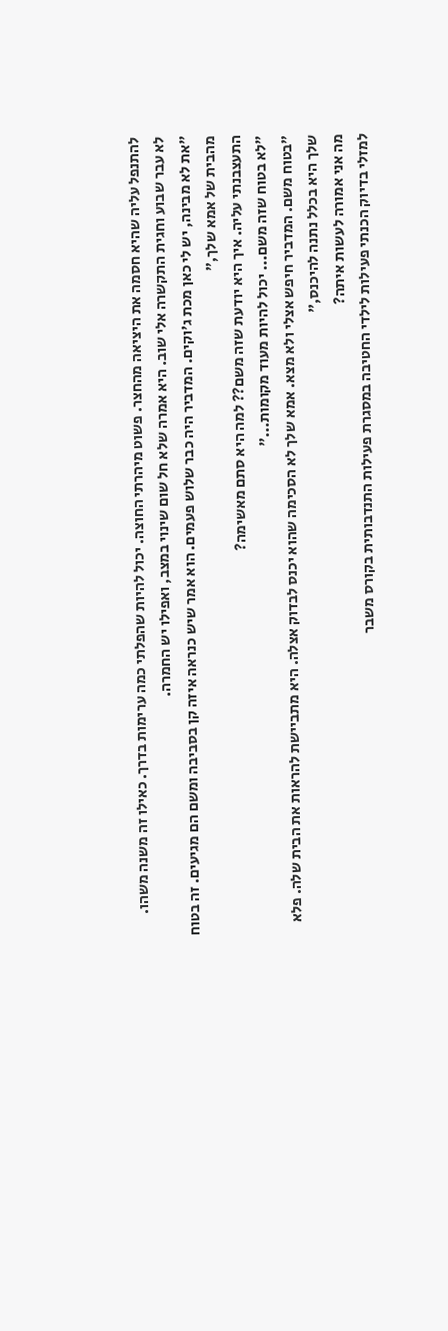להתנפל עליה שהיא חסמה את היציאה מהחצר. פשוט מיהרתי החוצה. יכול להיות שהפלתי כמה ערימות בדרך. כאילו זה משנה משהו.
לא עבר שבוע וחגית התקשרה אלי שוב. היא אמרה שלא חל שום שינוי במצב, ואפילו יש החמרה.
"את לא מבינה, יש לי כאן מכת ג'וקים. המדביר היה כבר שלוש פעמים. הוא אמר שיש כנראה איזה קן בסביבה ומשם הם מגיעים. זה בטוח מהבית של אמא שלך,"
התעצבנתי עליה. איך היא יודעת שזה משם?? למה היא סתם מאשימה?
"לא בטוח שזה משם... יכול להיות מעוד מקומות..."
"בטוח משם. המדביר חיפש אצלי ולא מצא. אמא שלך לא הסכימה שהוא יכנס לבדוק אצלה. היא מתביישת להראות את הבית שלה. פלא שלך היא בכלל נתנה להיכנס,"
מה אני אמורה לעשות איתה?
למזלי בדיוק הכנתי פעילות לילדי החטיבה במסגרת פעילות התנדבותית בקורס משבר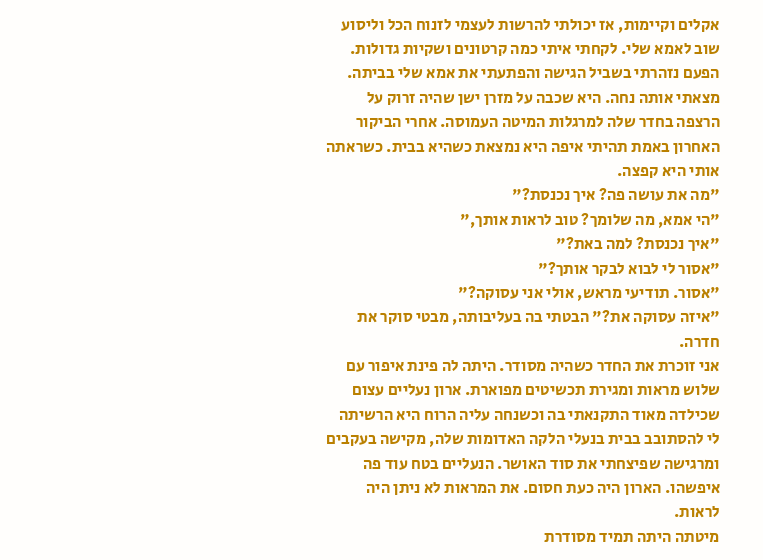אקלים וקיימות, אז יכולתי להרשות לעצמי לזנוח הכל וליסוע שוב לאמא שלי. לקחתי איתי כמה קרטונים ושקיות גדולות.
הפעם נזהרתי בשביל הגישה והפתעתי את אמא שלי בביתה. מצאתי אותה נחה. היא שכבה על מזרן ישן שהיה זרוק על הרצפה בחדר שלה למרגלות המיטה העמוסה. אחרי הביקור האחרון באמת תהיתי איפה היא נמצאת כשהיא בבית. כשראתה אותי היא קפצה.
"מה את עושה פה? איך נכנסת?"
"הי אמא, מה שלומך? טוב לראות אותך,"
"איך נכנסת? למה באת?"
"אסור לי לבוא לבקר אותך?"
"אסור. תודיעי מראש, אולי אני עסוקה?"
"איזה עסוקה את?" הבטתי בה בעליבותה, מבטי סוקר את חדרה.
אני זוכרת את החדר כשהיה מסודר. היתה לה פינת איפור עם שלוש מראות ומגירת תכשיטים מפוארת. ארון נעליים עצום שכילדה מאוד התקנאתי בה וכשנחה עליה הרוח היא הרשיתה לי להסתובב בבית בנעלי הלקה האדומות שלה, מקישה בעקבים ומרגישה שפיצחתי את סוד האושר. הנעליים בטח עוד פה איפשהו. הארון היה כעת חסום. את המראות לא ניתן היה לראות.
מיטתה היתה תמיד מסודרת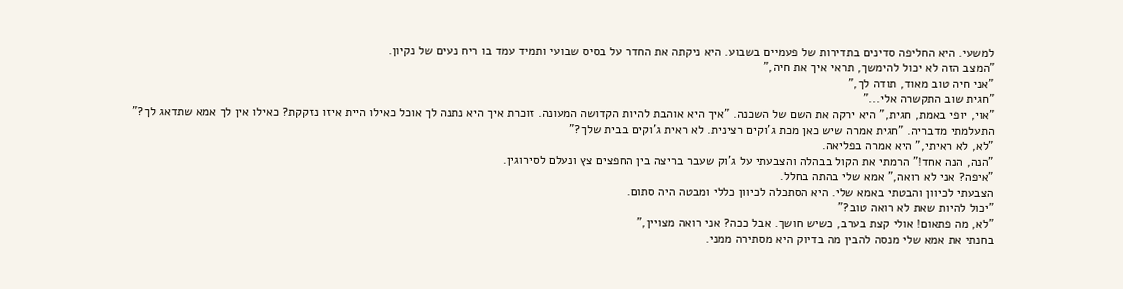למשעי. היא החליפה סדינים בתדירות של פעמיים בשבוע. היא ניקתה את החדר על בסיס שבועי ותמיד עמד בו ריח נעים של נקיון.
"המצב הזה לא יכול להימשך, תראי איך את חיה,"
"אני חיה טוב מאוד, תודה לך,"
"חגית שוב התקשרה אלי..."
"אוי, יופי באמת, חגית," היא ירקה את השם של השכנה. "איך היא אוהבת להיות הקדושה המעונה. זוכרת איך היא נתנה לך אוכל כאילו היית איזו נזקקת? כאילו אין לך אמא שתדאג לך?"
התעלמתי מדבריה. "חגית אמרה שיש כאן מכת ג'וקים רצינית. לא ראית ג'וקים בבית שלך?"
"לא, לא ראיתי," היא אמרה בפליאה.
"הנה, הנה אחד!" הרמתי את הקול בבהלה והצבעתי על ג'וק שעבר בריצה בין החפצים צץ ונעלם לסירוגין.
"איפה? אני לא רואה," אמא שלי בהתה בחלל.
הצבעתי לכיוון והבטתי באמא שלי. היא הסתכלה לכיוון כללי ומבטה היה סתום.
"יכול להיות שאת לא רואה טוב?"
"לא, מה פתאום! אולי קצת בערב, כשיש חושך. אבל ככה? אני רואה מצויין,"
בחנתי את אמא שלי מנסה להבין מה בדיוק היא מסתירה ממני.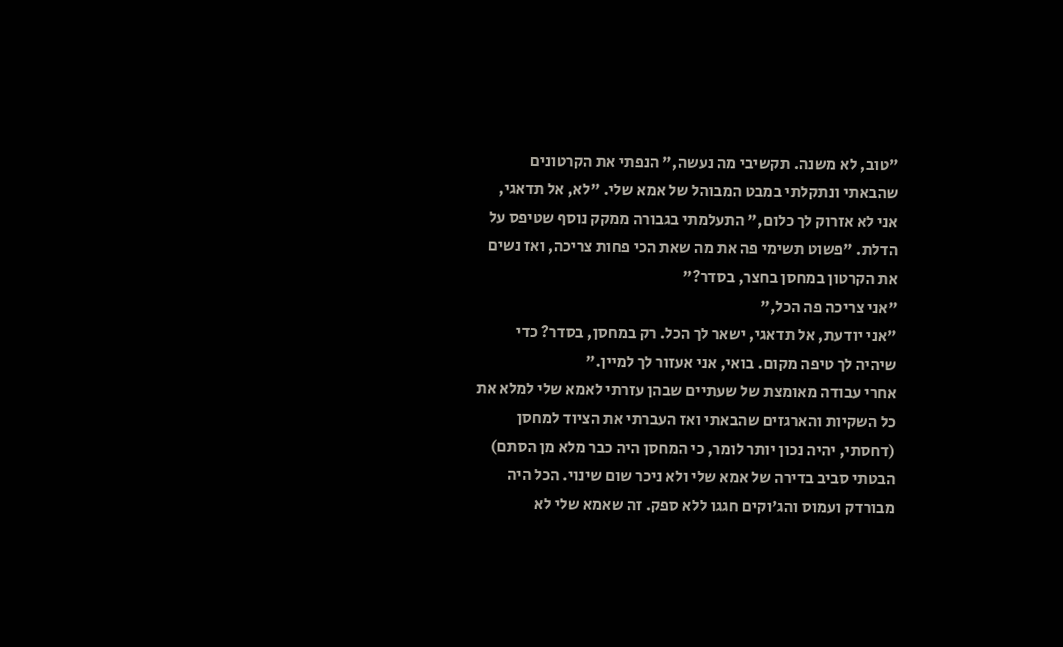"טוב, לא משנה. תקשיבי מה נעשה," הנפתי את הקרטונים שהבאתי ונתקלתי במבט המבוהל של אמא שלי. "לא, אל תדאגי, אני לא אזרוק לך כלום," התעלמתי בגבורה ממקק נוסף שטיפס על הדלת. "פשוט תשימי פה את מה שאת הכי פחות צריכה, ואז נשים את הקרטון במחסן בחצר, בסדר?"
"אני צריכה פה הכל,"
"אני יודעת, אל תדאגי, ישאר לך הכל. רק במחסן, בסדר? כדי שיהיה לך טיפה מקום. בואי, אני אעזור לך למיין."
אחרי עבודה מאומצת של שעתיים שבהן עזרתי לאמא שלי למלא את כל השקיות והארגזים שהבאתי ואז העברתי את הציוד למחסן (דחסתי, יהיה נכון יותר לומר, כי המחסן היה כבר מלא מן הסתם) הבטתי סביב בדירה של אמא שלי ולא ניכר שום שינוי. הכל היה מבורדק ועמוס והג'וקים חגגו ללא ספק. זה שאמא שלי לא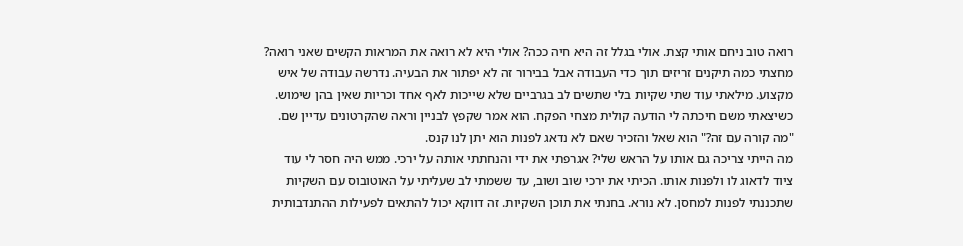רואה טוב ניחם אותי קצת. אולי בגלל זה היא חיה ככה? אולי היא לא רואה את המראות הקשים שאני רואה? מחצתי כמה תיקנים זריזים תוך כדי העבודה אבל בבירור זה לא יפתור את הבעיה. נדרשה עבודה של איש מקצוע. מילאתי עוד שתי שקיות בלי שתשים לב בגרביים שלא שייכות לאף אחד וכריות שאין בהן שימוש.
כשיצאתי משם חיכתה לי הודעה קולית מצחי הפקח. הוא אמר שקפץ לבניין וראה שהקרטונים עדיין שם.
"מה קורה עם זה?" הוא שאל והזכיר שאם לא נדאג לפנות הוא יתן לנו קנס.
מה הייתי צריכה גם אותו על הראש שלי? אגרפתי את ידי והנחתתי אותה על ירכי. ממש היה חסר לי עוד ציוד לדאוג לו ולפנות אותו. הכיתי את ירכי שוב ושוב, עד ששמתי לב שעליתי על האוטובוס עם השקיות שתכננתי לפנות למחסן. לא נורא. בחנתי את תוכן השקיות. זה דווקא יכול להתאים לפעילות ההתנדבותית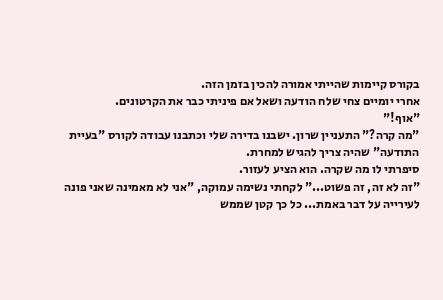בקורס קיימות שהייתי אמורה להכין בזמן הזה.
אחרי יומיים צחי שלח הודעה ושאל אם פיניתי כבר את הקרטונים.
"אוף!"
"מה קרה?" התעניין שרון. ישבנו בדירה שלי וכתבנו עבודה לקורס "בעיית התודעה" שהיה צריך להגיש למחרת.
סיפרתי לו מה שקרה. הוא הציע לעזור.
"זה לא זה, זה פשוט..." לקחתי נשימה עמוקה, "אני לא מאמינה שאני פונה לעירייה על דבר באמת... כל כך קטן שממש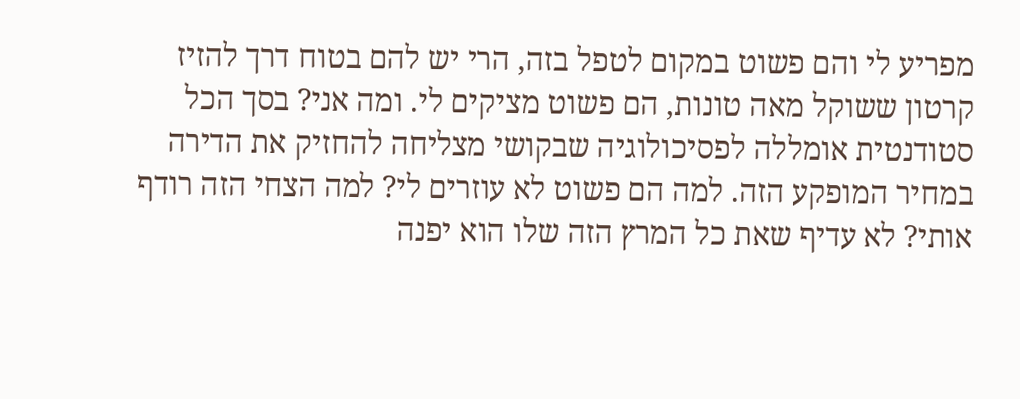מפריע לי והם פשוט במקום לטפל בזה, הרי יש להם בטוח דרך להזיז קרטון ששוקל מאה טונות, הם פשוט מציקים לי. ומה אני? בסך הכל סטודנטית אומללה לפסיכולוגיה שבקושי מצליחה להחזיק את הדירה במחיר המופקע הזה. למה הם פשוט לא עוזרים לי? למה הצחי הזה רודף אותי? לא עדיף שאת כל המרץ הזה שלו הוא יפנה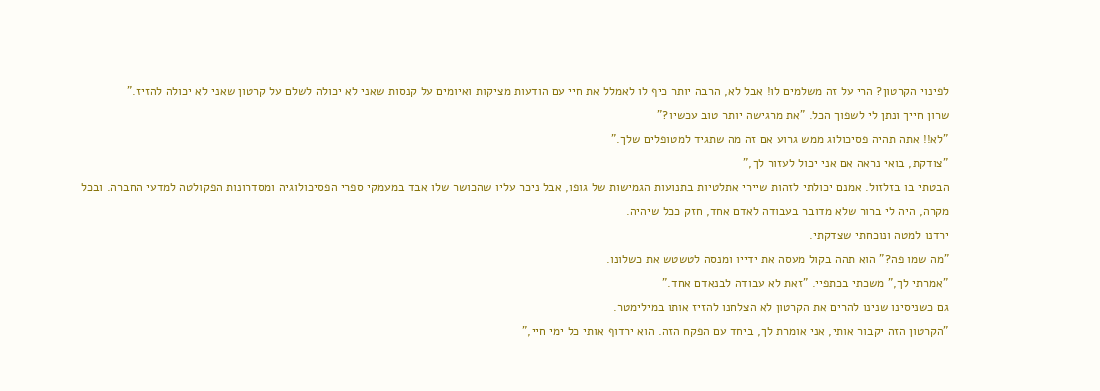לפינוי הקרטון? הרי על זה משלמים לו! אבל לא, הרבה יותר כיף לו לאמלל את חיי עם הודעות מציקות ואיומים על קנסות שאני לא יכולה לשלם על קרטון שאני לא יכולה להזיז."
שרון חייך ונתן לי לשפוך הכל. "את מרגישה יותר טוב עכשיו?"
"לא!! אתה תהיה פסיכולוג ממש גרוע אם זה מה שתגיד למטופלים שלך."
"צודקת, בואי נראה אם אני יכול לעזור לך,"
הבטתי בו בזלזול. אמנם יכולתי לזהות שיירי אתלטיות בתנועות הגמישות של גופו, אבל ניכר עליו שהכושר שלו אבד במעמקי ספרי הפסיכולוגיה ומסדרונות הפקולטה למדעי החברה. ובכל מקרה, היה לי ברור שלא מדובר בעבודה לאדם אחד, חזק ככל שיהיה.
ירדנו למטה ונוכחתי שצדקתי.
"מה שמו פה?" הוא תהה בקול מעסה את ידייו ומנסה לטשטש את כשלונו.
"אמרתי לך," משכתי בכתפיי. "זאת לא עבודה לבנאדם אחד."
גם כשניסינו שנינו להרים את הקרטון לא הצלחנו להזיז אותו במילימטר.
"הקרטון הזה יקבור אותי, אני אומרת לך, ביחד עם הפקח הזה. הוא ירדוף אותי כל ימי חיי,"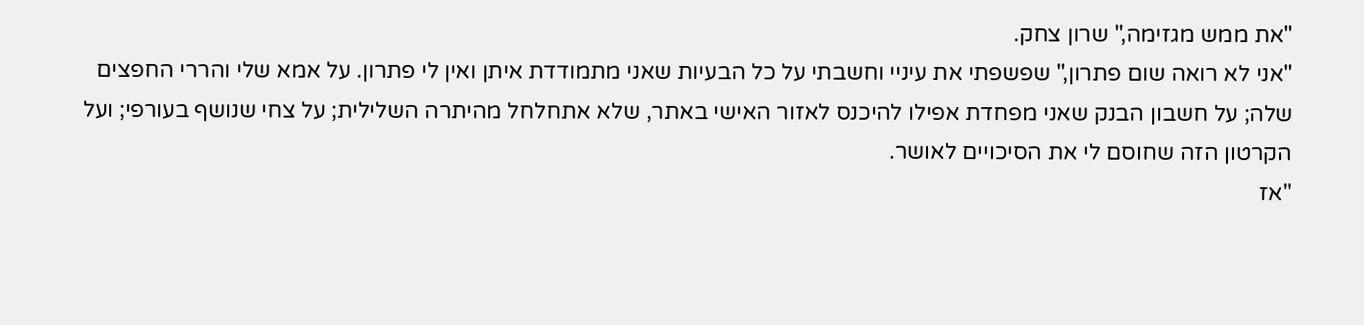"את ממש מגזימה," שרון צחק.
"אני לא רואה שום פתרון," שפשפתי את עיניי וחשבתי על כל הבעיות שאני מתמודדת איתן ואין לי פתרון. על אמא שלי והררי החפצים שלה; על חשבון הבנק שאני מפחדת אפילו להיכנס לאזור האישי באתר, שלא אתחלחל מהיתרה השלילית; על צחי שנושף בעורפי; ועל הקרטון הזה שחוסם לי את הסיכויים לאושר.
"אז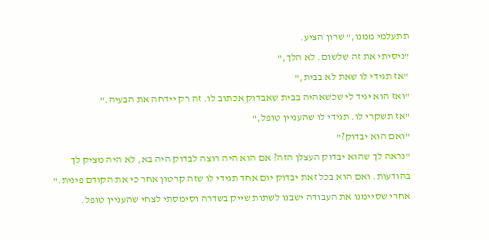תתעלמי ממנו," שרון הציע.
"ניסיתי את זה שלשום. לא הלך,"
"אז תגידי לו שאת לא בבית,"
"ואז הוא יגיד לי שכשאהיה בבית שאבדוק אכתוב לו. זה רק יידחה את הבעיה."
"אז תשקרי לו. תגידי לו שהעניין טופל,"
"ואם הוא יבדוק?"
"נראה לך שהוא יבדוק העצלן הזה? אם הוא היה רוצה לבדוק היה בא, לא היה מציק לך בהודעות. ואם הוא בכל זאת יבדוק יום אחד תגידי לו שזה קרטון אחר כי את הקודם פינית."
אחרי שסיימנו את העבודה ישבנו לשתות שייק בשדרה וסימסתי לצחי שהעניין טופל.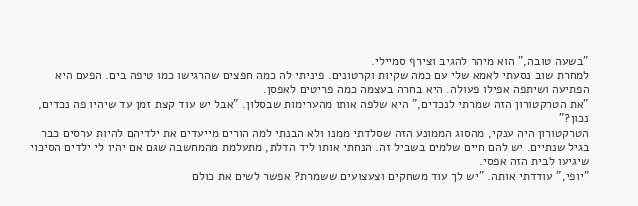"בשעה טובה," הוא מיהר להגיב וצירף סמיילי.
למחרת שוב נסעתי לאמא שלי עם כמה שקיות וקרטונים. פיניתי לה כמה חפצים שהרגישו כמו טיפה בים. הפעם היא הפתיעה ושיתפה אפילו פעולה. היא בחרה בעצמה כמה פריטים לאפסן.
"את הטרקטורון הזה שמרתי לנכדים," היא שלפה אותו מהערימות שבסלון. "אבל יש עוד קצת זמן עד שיהיו פה נכדים, נכון?"
הטרקטורון היה ענקי, מהסוג הממונע הזה שסלדתי ממנו ולא הבנתי למה הורים מייעדים את ילדיהם להיות ערסים כבר בגיל שנתיים. יש להם חיים שלמים בשביל זה. הנחתי אותו ליד הדלת, מתעלמת מהמחשבה שגם אם יהיו לי ילדים הסיכוי שיגיעו לבית הזה אפסי.
"יופי," עודדתי אותה. "יש לך עוד משחקים וצעצועים ששמרת? אפשר לשים את כולם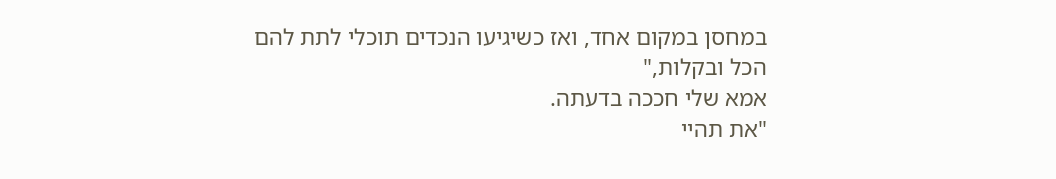במחסן במקום אחד, ואז כשיגיעו הנכדים תוכלי לתת להם הכל ובקלות,"
אמא שלי חככה בדעתה.
"את תהיי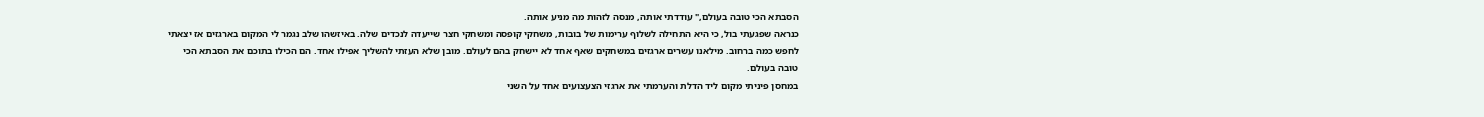הסבתא הכי טובה בעולם," עודדתי אותה, מנסה לזהות מה מניע אותה.
כנראה שפגעתי בול, כי היא התחילה לשלוף ערימות של בובות, משחקי קופסה ומשחקי חצר שייעדה לנכדים שלה. באיזשהו שלב נגמר לי המקום בארגזים אז יצאתי לחפש כמה ברחוב. מילאנו עשרים ארגזים במשחקים שאף אחד לא יישחק בהם לעולם. מובן שלא העזתי להשליך אפילו אחד. הם הכילו בתוכם את הסבתא הכי טובה בעולם.
במחסן פיניתי מקום ליד הדלת והערמתי את ארגזי הצעצועים אחד על השני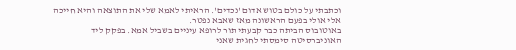וכתבתי על כולם בטוש אדום 'נכדים'. הראיתי לאמא שלי את התוצאה והיא חייכה אלי אולי בפעם הראשונה מאז שאבא נפטר.
באוטובוס הביתה כבר קבעתי תור לרופא עיניים בשביל אמא. בפקק ליד האוניברסיטה סימסתי לחגית שאני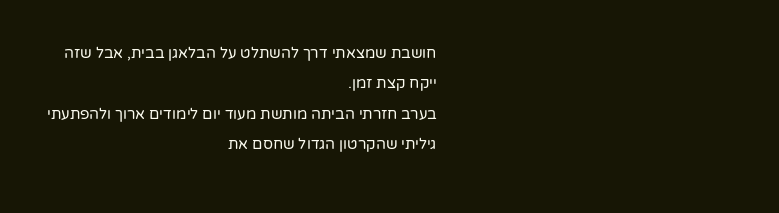חושבת שמצאתי דרך להשתלט על הבלאגן בבית, אבל שזה ייקח קצת זמן.
בערב חזרתי הביתה מותשת מעוד יום לימודים ארוך ולהפתעתי גיליתי שהקרטון הגדול שחסם את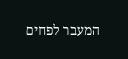המעבר לפחים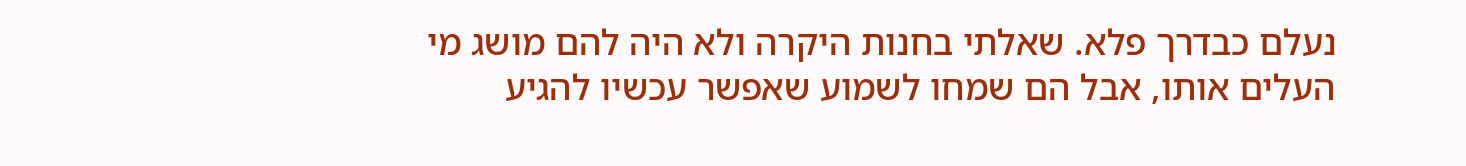נעלם כבדרך פלא. שאלתי בחנות היקרה ולא היה להם מושג מי העלים אותו, אבל הם שמחו לשמוע שאפשר עכשיו להגיע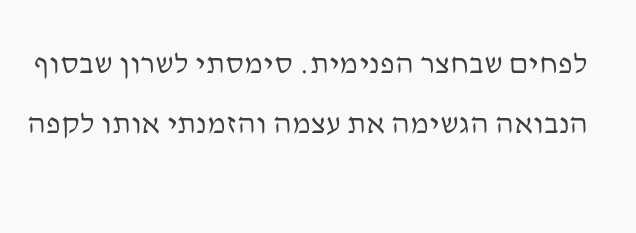לפחים שבחצר הפנימית. סימסתי לשרון שבסוף הנבואה הגשימה את עצמה והזמנתי אותו לקפה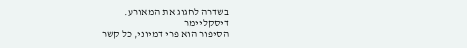בשדרה לחגוג את המאורע.
דיסקליימר
הסיפור הוא פרי דמיוני, כל קשר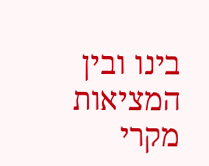בינו ובין המציאות מקרי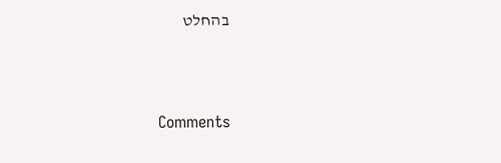בהחלט



Comments